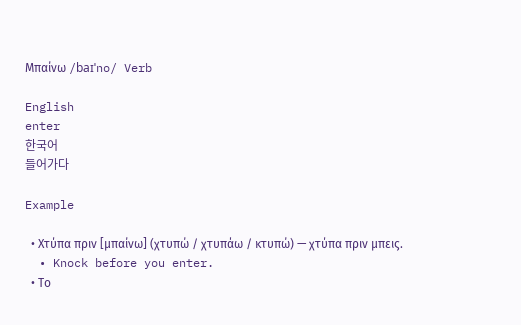Μπαίνω /baɪˈno/ Verb

English
enter
한국어
들어가다

Example

  • Χτύπα πριν [μπαίνω] (χτυπώ / χτυπάω / κτυπώ) — χτύπα πριν μπεις.
  • Knock before you enter.
  • Το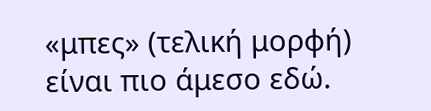«μπες» (τελική μορφή) είναι πιο άμεσο εδώ.